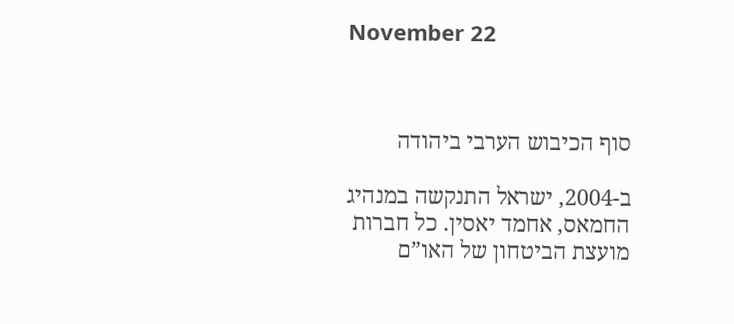November 22



סוף הכיבוש הערבי ביהודה

ב-2004, ישראל התנקשה במנהיג החמאס, אחמד יאסין. כל חברות מועצת הביטחון של האו”ם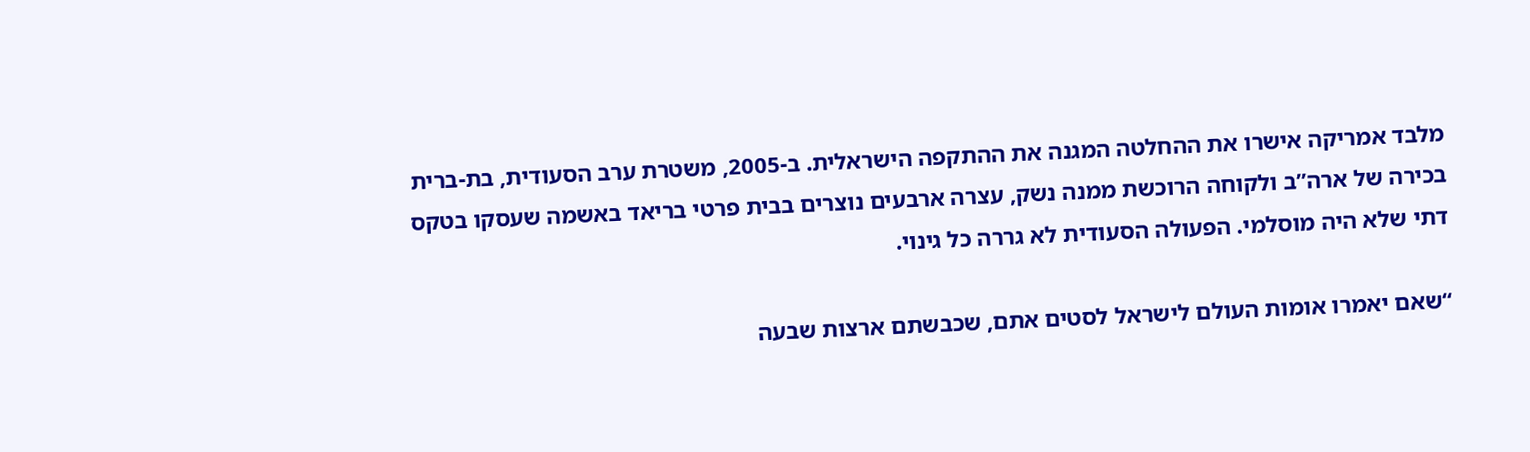מלבד אמריקה אישרו את ההחלטה המגנה את ההתקפה הישראלית. ב-2005, משטרת ערב הסעודית, בת-ברית בכירה של ארה”ב ולקוחה הרוכשת ממנה נשק, עצרה ארבעים נוצרים בבית פרטי בריאד באשמה שעסקו בטקס דתי שלא היה מוסלמי. הפעולה הסעודית לא גררה כל גינוי.

“שאם יאמרו אומות העולם לישראל לסטים אתם, שכבשתם ארצות שבעה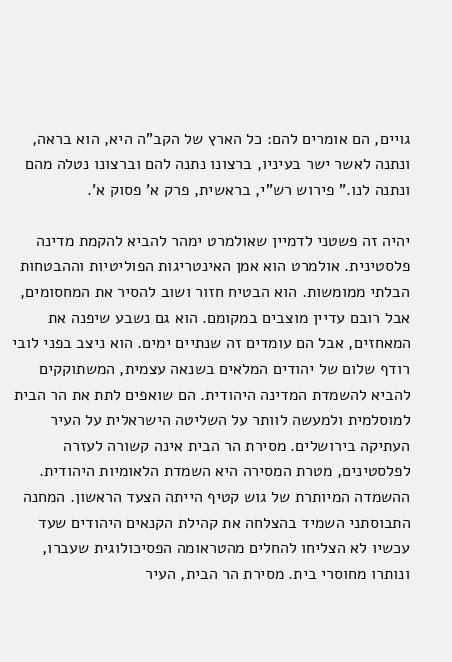גויים, הם אומרים להם: כל הארץ של הקב”ה היא, הוא בראה, ונתנה לאשר ישר בעיניו, ברצונו נתנה להם וברצונו נטלה מהם ונתנה לנו.” פירוש רש”י, בראשית, פרק א’ פסוק א’.

יהיה זה פשטני לדמיין שאולמרט ימהר להביא להקמת מדינה פלסטינית. אולמרט הוא אמן האינטריגות הפוליטיות וההבטחות הבלתי ממומשות. הוא הבטיח חזור ושוב להסיר את המחסומים, אבל רובם עדיין מוצבים במקומם. הוא גם נשבע שיפנה את המאחזים, אבל הם עומדים זה שנתיים ימים. הוא ניצב בפני לובי רודף שלום של יהודים המלאים בשנאה עצמית, המשתוקקים להביא להשמדת המדינה היהודית. הם שואפים לתת את הר הבית למוסלמית ולמעשה לוותר על השליטה הישראלית על העיר העתיקה בירושלים. מסירת הר הבית אינה קשורה לעזרה לפלסטינים, מטרת המסירה היא השמדת הלאומיות היהודית. ההשמדה המיותרת של גוש קטיף הייתה הצעד הראשון. המחנה התבוסתני השמיד בהצלחה את קהילת הקנאים היהודים שעד עכשיו לא הצליחו להחלים מהטראומה הפסיכולוגית שעברו, ונותרו מחוסרי בית. מסירת הר הבית, העיר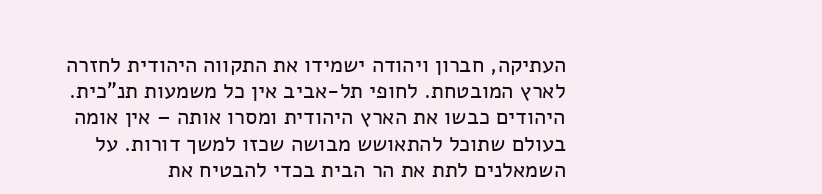העתיקה, חברון ויהודה ישמידו את התקווה היהודית לחזרה לארץ המובטחת. לחופי תל-אביב אין כל משמעות תנ”כית. היהודים כבשו את הארץ היהודית ומסרו אותה – אין אומה בעולם שתוכל להתאושש מבושה שכזו למשך דורות. על השמאלנים לתת את הר הבית בכדי להבטיח את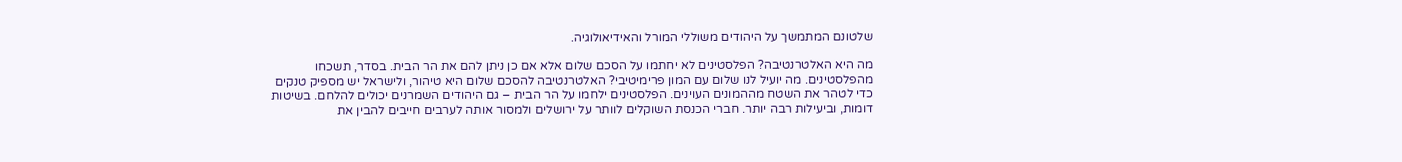שלטונם המתמשך על היהודים משוללי המורל והאידיאולוגיה.

מה היא האלטרנטיבה? הפלסטינים לא יחתמו על הסכם שלום אלא אם כן ניתן להם את הר הבית. בסדר, תשכחו מהפלסטינים. מה יועיל לנו שלום עם המון פרימיטיבי? האלטרנטיבה להסכם שלום היא טיהור, ולישראל יש מספיק טנקים כדי לטהר את השטח מההמונים העוינים. הפלסטינים ילחמו על הר הבית – גם היהודים השמרנים יכולים להלחם. בשיטות דומות, וביעילות רבה יותר. חברי הכנסת השוקלים לוותר על ירושלים ולמסור אותה לערבים חייבים להבין את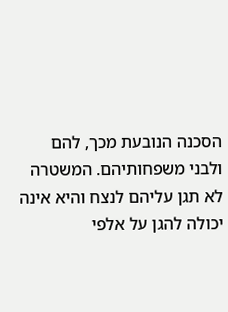הסכנה הנובעת מכך, להם ולבני משפחותיהם. המשטרה לא תגן עליהם לנצח והיא אינה יכולה להגן על אלפי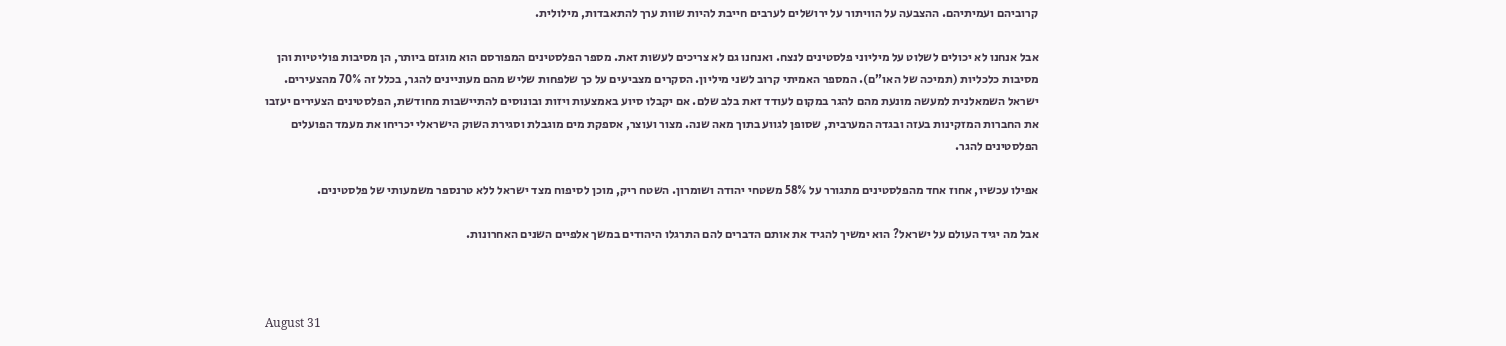קרוביהם ועמיתיהם. ההצבעה על הוויתור על ירושלים לערבים חייבת להיות שוות ערך להתאבדות, מילולית.

אבל אנחנו לא יכולים לשלוט על מיליוני פלסטינים לנצח. ואנחנו גם לא צריכים לעשות זאת. מספר הפלסטינים המפורסם הוא מוגזם ביותר, הן מסיבות פוליטיות והן מסיבות כלכליות (תמיכה של האו”ם). המספר האמיתי קרוב לשני מיליון. הסקרים מצביעים על כך שלפחות שליש מהם מעוניינים להגר, בכלל זה 70% מהצעירים. ישראל השמאלנית למעשה מונעת מהם להגר במקום לעודד זאת בלב שלם. אם יקבלו סיוע באמצעות ויזות ובונוסים להתיישבות מחודשת, הפלסטינים הצעירים יעזבו את החברות המזקינות בעזה ובגדה המערבית, שסופן לגווע בתוך מאה שנה. מצור ועוצר, אספקת מים מוגבלת וסגירת השוק הישראלי יכריחו את מעמד הפועלים הפלסטינים להגר.

אפילו עכשיו, אחוז אחד מהפלסטינים מתגורר על 58% משטחי יהודה ושומרון. השטח ריק, מוכן לסיפוח מצד ישראל ללא טרנספר משמעותי של פלסטינים.

אבל מה יגיד העולם על ישראל? הוא ימשיך להגיד את אותם הדברים להם התרגלו היהודים במשך אלפיים השנים האחרונות.



August 31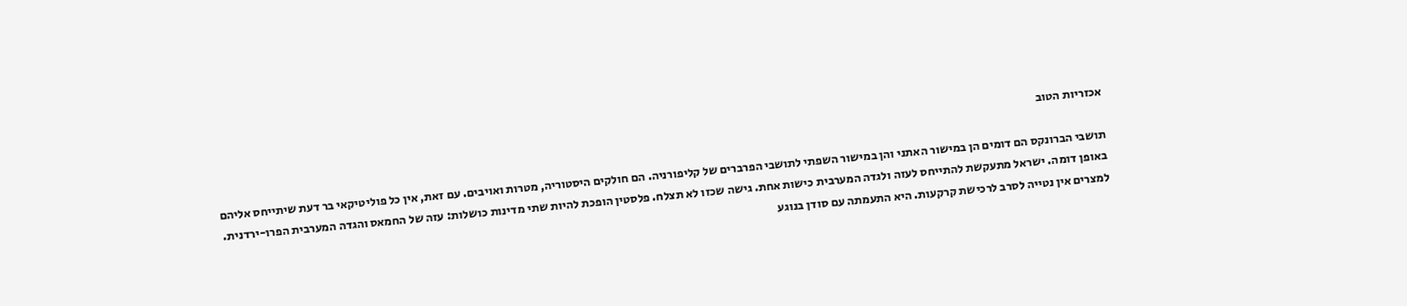אכזריות הטוב

תושבי הברונקס הם דומים הן במישור האתני והן במישור השפתי לתושבי הפרברים של קליפורניה. הם חולקים היסטוריה, מטרות ואויבים. עם זאת, אין כל פוליטיקאי בר דעת שיתייחס אליהם באופן דומה. ישראל מתעקשת להתייחס לעזה ולגדה המערבית כישות אחת. גישה שכזו לא תצלח. פלסטין הופכת להיות שתי מדינות כושלות: עזה של החמאס והגדה המערבית הפרו-ירדנית.
למצרים אין נטייה לסרב לרכישת קרקעות. היא התעמתה עם סודן בנוגע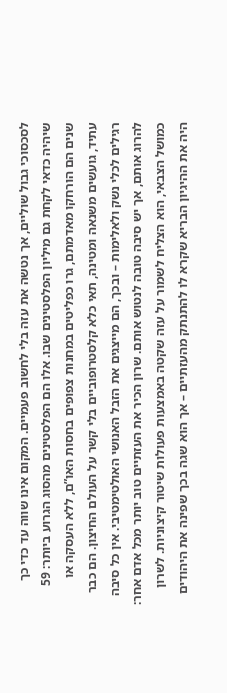לסכסוכי גבול שוליים, אך נטשה את עזה בלי לחשוב פעמיים. המקום אינו שווה עד כדי כך שיהיה כדאי לקחת גם מיליון הפלסטינים שבו. אלו הם הפלסטינים מהסוג הגרוע ביותר: 59 שנים הם הורחקו מאדמתם, גרו כפליטים במחנות צפופים בחסות האו”ם, ללא העסקה או עתיד, גועשים משנאה ומטינה, תאי כלא קלסטרופוביים בלי קשר על העולם החיצון. הם כבר רגילים לכלי נשק ולאלימות – ובכך, הם מייצגים את הזבל האנושי האולטימטיבי. אין כל סיבה להרוג אותם, אך יש סיבה טובה לנטוש אותם. שרון הכיר את העזתיים טוב יותר מכל אדם אחר: כמושל הצבאי, הוא הצליח לשמור על עזה שקטה באמצעות פעולות שיטור קיצוניות. לשרון היה את ההיגיון הבריא שקרא לו להתנתק מהעזתיים – אך הוא שגה בכך שפינה את היהודים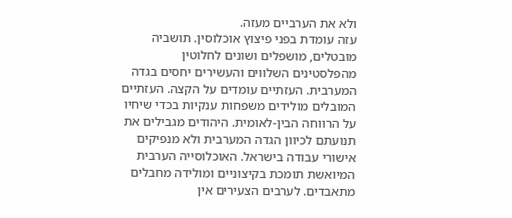ולא את הערביים מעזה.
עזה עומדת בפני פיצוץ אוכלוסין. תושביה מובטלים, מושפלים ושונים לחלוטין מהפלסטינים השלווים והעשירים יחסים בגדה המערבית. העזתיים עומדים על הקצה. העזתיים המובלים מולידים משפחות ענקיות בכדי שיחיו על הרווחה הבין-לאומית. היהודים מגבילים את תנועתם לכיוון הגדה המערבית ולא מנפיקים אישורי עבודה בישראל. האוכלוסייה הערבית המיואשת תומכת בקיצוניים ומולידה מחבלים מתאבדים. לערבים הצעירים אין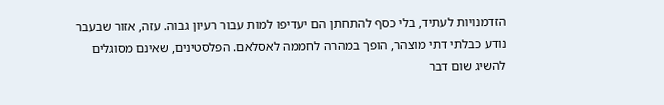הזדמנויות לעתיד, בלי כסף להתחתן הם יעדיפו למות עבור רעיון גבוה. עזה, אזור שבעבר נודע כבלתי דתי מוצהר, הופך במהרה לחממה לאסלאם. הפלסטינים, שאינם מסוגלים להשיג שום דבר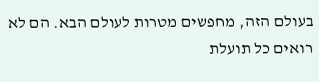בעולם הזה, מחפשים מטרות לעולם הבא. הם לא רואים כל תועלת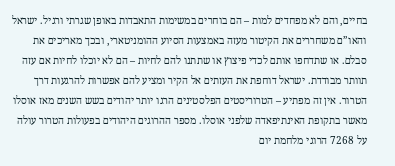בחיים, והם לא מפחדים למות – הם בוחרים במשימות התאבדות באופן שגרתי ורגיל. ישראל והאו”ם משחררים את הקיטור מעזה באמצעות הסיוע ההומניטארי, ובכך מאריכים את סבלם. או שתדחפו אותם לכדי פיצוץ או שתתנו להם לחיות – הם לא יוכלו לחיות אם עזה תוותר מבודדת. ישראל דוחפת את העזתים אל הקיר ומציע להם אפשרות להרגעות דרך הטרור. אין זה מפתיע – הטרוריסטים הפלסטינים הרגו יותר יהודים בשש השנים מאז אוסלו מאשר בתקופת האינתיפאדה שלפני אוסלו. מספר ההרוגים היהודים בפעולות הטרור עולה על 7268 הרוגי מלחמת יום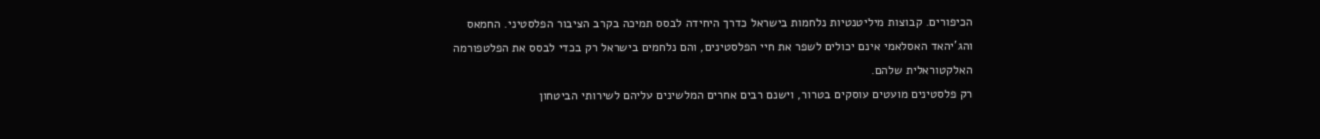הכיפורים. קבוצות מיליטנטיות נלחמות בישראל כדרך היחידה לבסס תמיכה בקרב הציבור הפלסטיני. החמאס והג’יהאד האסלאמי אינם יכולים לשפר את חיי הפלסטינים, והם נלחמים בישראל רק בכדי לבסס את הפלטפורמה האלקטוראלית שלהם.
רק פלסטינים מועטים עוסקים בטרור, וישנם רבים אחרים המלשינים עליהם לשירותי הביטחון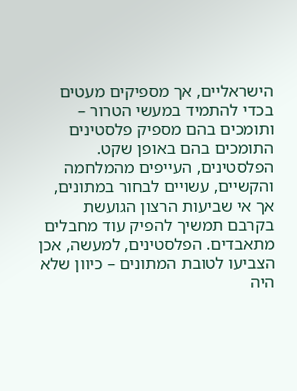הישראליים, אך מספיקים מעטים בכדי להתמיד במעשי הטרור – ותומכים בהם מספיק פלסטינים התומכים בהם באופן שקט. הפלסטינים, העייפים מהמלחמה והקשיים, עשויים לבחור במתונים, אך אי שביעות הרצון הגועשת בקרבם תמשיך להפיק עוד מחבלים מתאבדים. הפלסטינים, למעשה, אכן הצביעו לטובת המתונים – כיוון שלא היה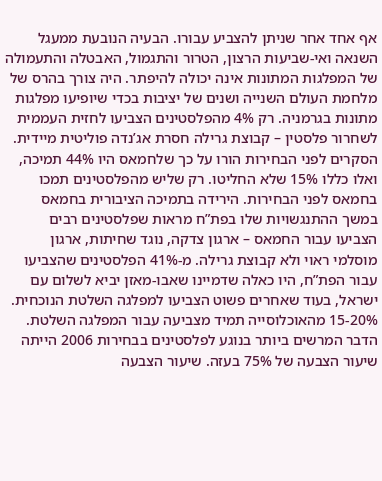אף אחד אחר שניתן להצביע עבורו. הבעיה הנובעת ממעגל השנאה ואי-שביעות הרצון, הטרור והתגמול, האבטלה והתעמולה של המפלגות המתונות אינה יכולה להיפתר. היה צורך בהרס של מלחמת העולם השנייה ושנים של יציבות בכדי שיופיעו מפלגות מתונות בגרמניה. רק 4% מהפלסטינים הצביעו לחזית העממית לשחרור פלסטין – קבוצת גרילה חסרת אג’נדה פוליטית מיידית. הסקרים לפני הבחירות הורו על כך שלחמאס היו 44% תמיכה, ואלו כללו 15% שלא החליטו. רק שליש מהפלסטינים תמכו בחמאס לפני הבחירות. הירידה בתמיכה הציבורית בחמאס במשך ההתנגשויות שלו בפת”ח מראות שפלסטינים רבים הצביעו עבור החמאס – ארגון צדקה, נוגד שחיתות, ארגון מוסלמי ראוי ולא קבוצת גרילה. מ-41% הפלסטינים שהצביעו עבור הפת”ח, היו כאלה שדמיינו שאבו-מאזן יביא לשלום עם ישראל, בעוד שאחרים פשוט הצביעו למפלגה השלטת הנוכחית. 15-20% מהאוכלוסייה תמיד מצביעה עבור המפלגה השלטת. הדבר המרשים ביותר בנוגע לפלסטינים בבחירות 2006 הייתה שיעור הצבעה של 75% בעזה. שיעור הצבעה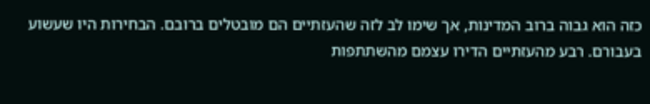כזה הוא גבוה ברוב המדינות, אך שימו לב לזה שהעזתיים הם מובטלים ברובם. הבחירות היו שעשוע בעבורם. רבע מהעזתיים הדירו עצמם מהשתתפות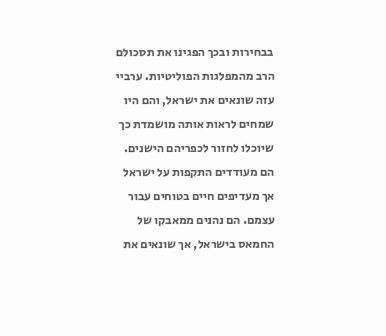בבחירות ובכך הפגינו את תסכולם הרב מהמפלגות הפוליטיות. ערביי עזה שונאים את ישראל, והם היו שמחים לראות אותה מושמדת כך שיוכלו לחזור לכפריהם הישנים. הם מעודדים התקפות על ישראל אך מעדיפים חיים בטוחים עבור עצמם. הם נהנים ממאבקו של החמאס בישראל, אך שונאים את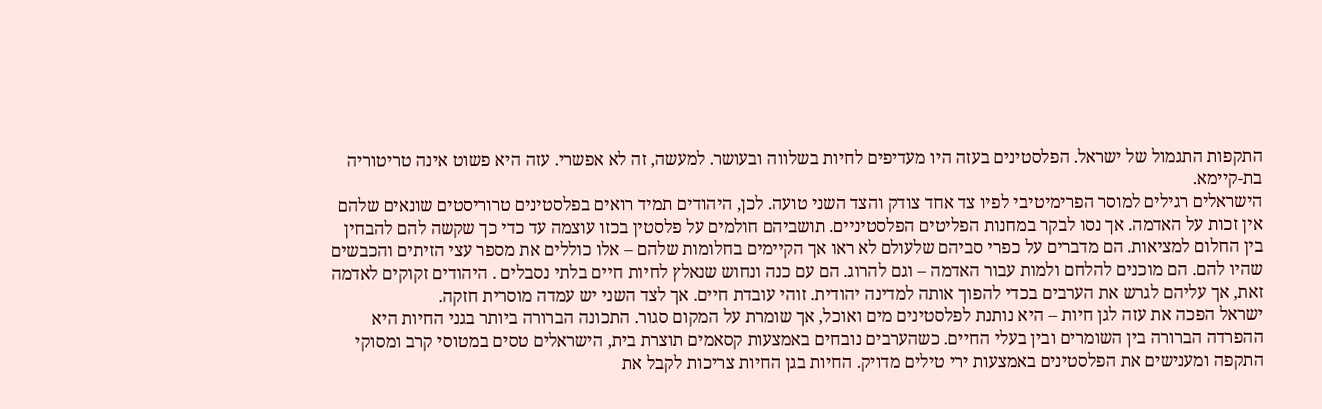התקפות התגמול של ישראל. הפלסטינים בעזה היו מעדיפים לחיות בשלווה ובעושר. למעשה, זה לא אפשרי. עזה היא פשוט אינה טריטוריה בת-קיימא.
הישראלים רגילים למוסר הפרימיטיבי לפיו צד אחד צודק והצד השני טועה. לכן, היהודים תמיד רואים בפלסטינים טרוריסטים שונאים שלהם אין זכות על האדמה. אך נסו לבקר במחנות הפליטים הפלסטיניים. תושביהם חולמים על פלסטין בכזו עוצמה עד כדי כך שקשה להם להבחין בין החלום למציאות. הם מדברים על כפרי סביהם שלעולם לא ראו אך הקיימים בחלומות שלהם – אלו כוללים את מספר עצי הזיתים והכבשים שהיו להם. הם מוכנים להלחם ולמות עבור האדמה – וגם להרוג. הם עם כנה ונחוש שנאלץ לחיות חיים בלתי נסבלים . היהודים זקוקים לאדמה זאת, אך עליהם לגרש את הערבים בכדי להפוך אותה למדינה יהודית. זוהי עובדת חיים. אך לצד השני יש עמדה מוסרית חזקה.
ישראל הפכה את עזה לגן חיות – היא נותנת לפלסטינים מים ואוכל, אך שומרת על המקום סגור. התכונה הברורה ביותר בגני החיות היא ההפרדה הברורה בין השומרים ובין בעלי החיים. כשהערבים נובחים באמצעות קסאמים תוצרת בית, הישראלים טסים במטוסי קרב ומסוקי התקפה ומענישים את הפלסטינים באמצעות ירי טילים מדויק. החיות בגן החיות צריכות לקבל את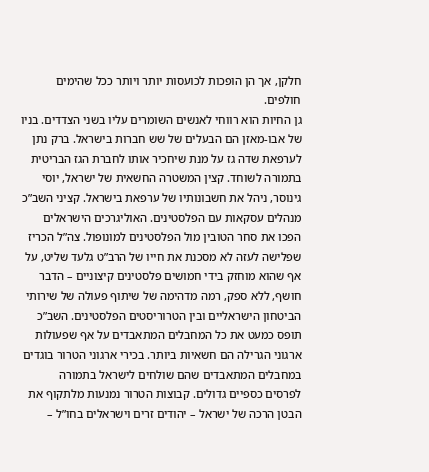חלקן, אך הן הופכות לכועסות יותר ויותר ככל שהימים חולפים.
גן החיות הוא רווחי לאנשים השומרים עליו בשני הצדדים. בניו של אבו-מאזן הם הבעלים של שש חברות בישראל. ברק נתן לערפאת שדה גז על מנת שיחכיר אותו לחברת הגז הבריטית בתמורה לשוחד. קצין המשטרה החשאית של ישראל, יוסי גינוסר, ניהל את חשבונותיו של ערפאת בישראל. קציני השב”כ מנהלים עסקאות עם הפלסטינים. האוליגרכים הישראלים הפכו את סחר הטובין מול הפלסטינים למונופול. צה”ל הכריז שפלישה לעזה לא מסכנת את חייו של הרב”ט גלעד שליט, על אף שהוא מוחזק בידי חמושים פלסטינים קיצוניים – הדבר חושף, ללא ספק, רמה מדהימה של שיתוף פעולה של שירותי הביטחון הישראליים ובין הטרוריסטים הפלסטינים. השב”כ תופס כמעט את כל המחבלים המתאבדים על אף שפעולות ארגוני הגרילה הם חשאיות ביותר. בכירי ארגוני הטרור בוגדים במחבלים המתאבדים שהם שולחים לישראל בתמורה לפרסים כספיים גדולים. קבוצות הטרור נמנעות מלתקוף את הבטן הרכה של ישראל – יהודים זרים וישראלים בחו”ל –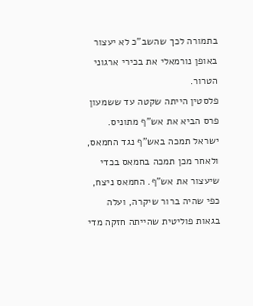בתמורה לכך שהשב”כ לא יעצור באופן נורמאלי את בכירי ארגוני הטרור.
פלסטין הייתה שקטה עד ששמעון פרס הביא את אש”ף מתוניס. ישראל תמכה באש”ף נגד החמאס, ולאחר מכן תמכה בחמאס בכדי שיעצור את אש”ף. החמאס ניצח, כפי שהיה ברור שיקרה, ועלה בגאות פוליטית שהייתה חזקה מדי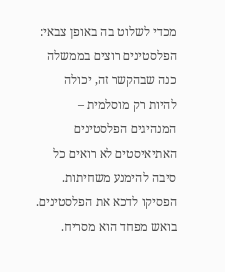מכדי לשלוט בה באופן צבאי: הפלסטינים רוצים בממשלה כנה שבהקשר זה, יכולה להיות רק מוסלמית – המנהיגים הפלסטינים האתיאיסטים לא רואים כל סיבה להימנע משחיתות.
הפסיקו לדכא את הפלסטינים. בואש מפחד הוא מסריח.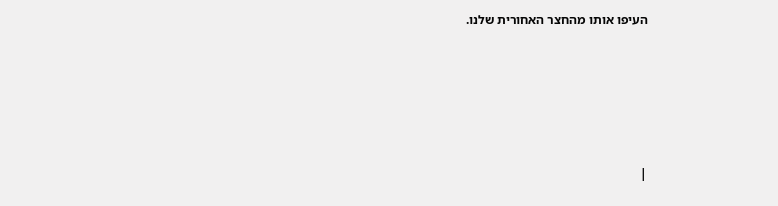העיפו אותו מהחצר האחורית שלנו.





|